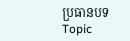ប្រធានបទ Topic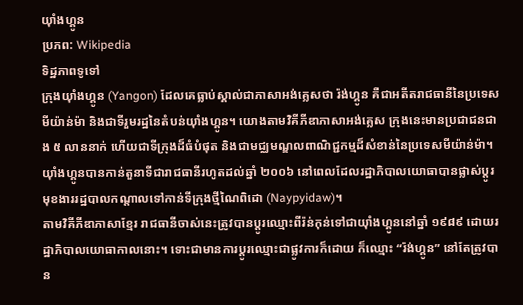យ៉ាំងហ្គូន
ប្រភព: Wikipedia
ទិដ្ឋភាពទូទៅ
ក្រុងយ៉ាំងហ្គូន (Yangon) ដែលគេធ្លាប់ស្គាល់ជាភាសាអង់គ្លេសថា រ៉ង់ហ្គូន គឺជាអតីតរាជធានីនៃប្រទេសមីយ៉ាន់ម៉ា និងជាទីរួមរដ្ឋនៃតំបន់យ៉ាំងហ្គូន។ យោងតាមវិគីភីឌាភាសាអង់គ្លេស ក្រុងនេះមានប្រជាជនជាង ៥ លាននាក់ ហើយជាទីក្រុងដ៏ធំបំផុត និងជាមជ្ឈមណ្ឌលពាណិជ្ជកម្មដ៏សំខាន់នៃប្រទេសមីយ៉ាន់ម៉ា។ យ៉ាំងហ្គូនបានកាន់តួនាទីជារាជធានីរហូតដល់ឆ្នាំ ២០០៦ នៅពេលដែលរដ្ឋាភិបាលយោធាបានផ្លាស់ប្តូរមុខងាររដ្ឋបាលកណ្តាលទៅកាន់ទីក្រុងថ្មីណៃពិដោ (Naypyidaw)។
តាមវិគីភីឌាភាសាខ្មែរ រាជធានីចាស់នេះត្រូវបានប្តូរឈ្មោះពីរ៉ន់កុន់ទៅជាយ៉ាំងហ្គូននៅឆ្នាំ ១៩៨៩ ដោយរដ្ឋាភិបាលយោធាកាលនោះ។ ទោះជាមានការប្តូរឈ្មោះជាផ្លូវការក៏ដោយ ក៏ឈ្មោះ “រ៉ង់ហ្គូន” នៅតែត្រូវបាន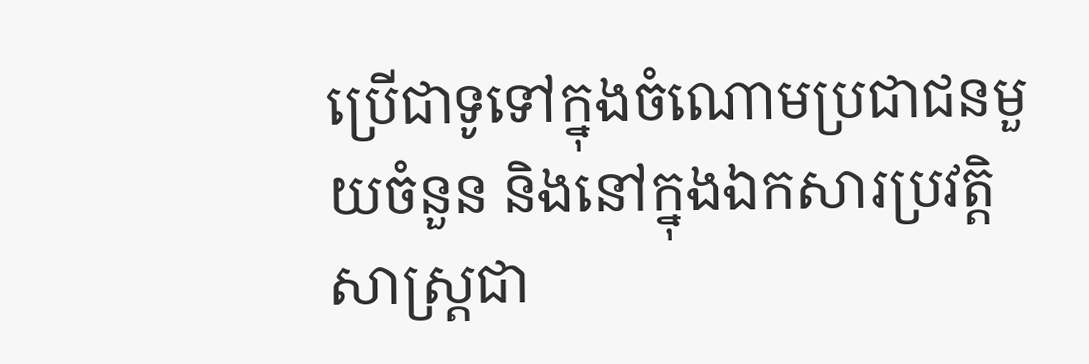ប្រើជាទូទៅក្នុងចំណោមប្រជាជនមួយចំនួន និងនៅក្នុងឯកសារប្រវត្តិសាស្ត្រជា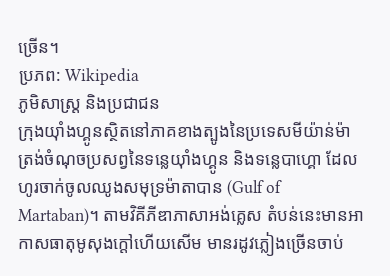ច្រើន។
ប្រភព: Wikipedia
ភូមិសាស្ត្រ និងប្រជាជន
ក្រុងយ៉ាំងហ្គូនស្ថិតនៅភាគខាងត្បូងនៃប្រទេសមីយ៉ាន់ម៉ា ត្រង់ចំណុចប្រសព្វនៃទន្លេយ៉ាំងហ្គូន និងទន្លេបាហ្គោ ដែលហូរចាក់ចូលឈូងសមុទ្រម៉ាតាបាន (Gulf of Martaban)។ តាមវិគីភីឌាភាសាអង់គ្លេស តំបន់នេះមានអាកាសធាតុមូសុងក្តៅហើយសើម មានរដូវភ្លៀងច្រើនចាប់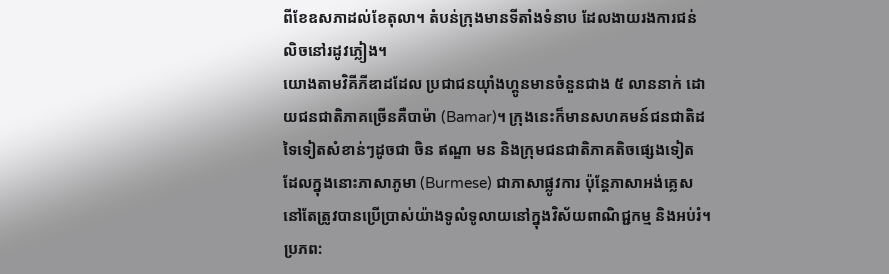ពីខែឧសភាដល់ខែតុលា។ តំបន់ក្រុងមានទីតាំងទំនាប ដែលងាយរងការជន់លិចនៅរដូវភ្លៀង។
យោងតាមវិគីភីឌាដដែល ប្រជាជនយ៉ាំងហ្គូនមានចំនួនជាង ៥ លាននាក់ ដោយជនជាតិភាគច្រើនគឺបាម៉ា (Bamar)។ ក្រុងនេះក៏មានសហគមន៍ជនជាតិដទៃទៀតសំខាន់ៗដូចជា ចិន ឥណ្ឌា មន និងក្រុមជនជាតិភាគតិចផ្សេងទៀត ដែលក្នុងនោះភាសាភូមា (Burmese) ជាភាសាផ្លូវការ ប៉ុន្តែភាសាអង់គ្លេសនៅតែត្រូវបានប្រើប្រាស់យ៉ាងទូលំទូលាយនៅក្នុងវិស័យពាណិជ្ជកម្ម និងអប់រំ។
ប្រភព: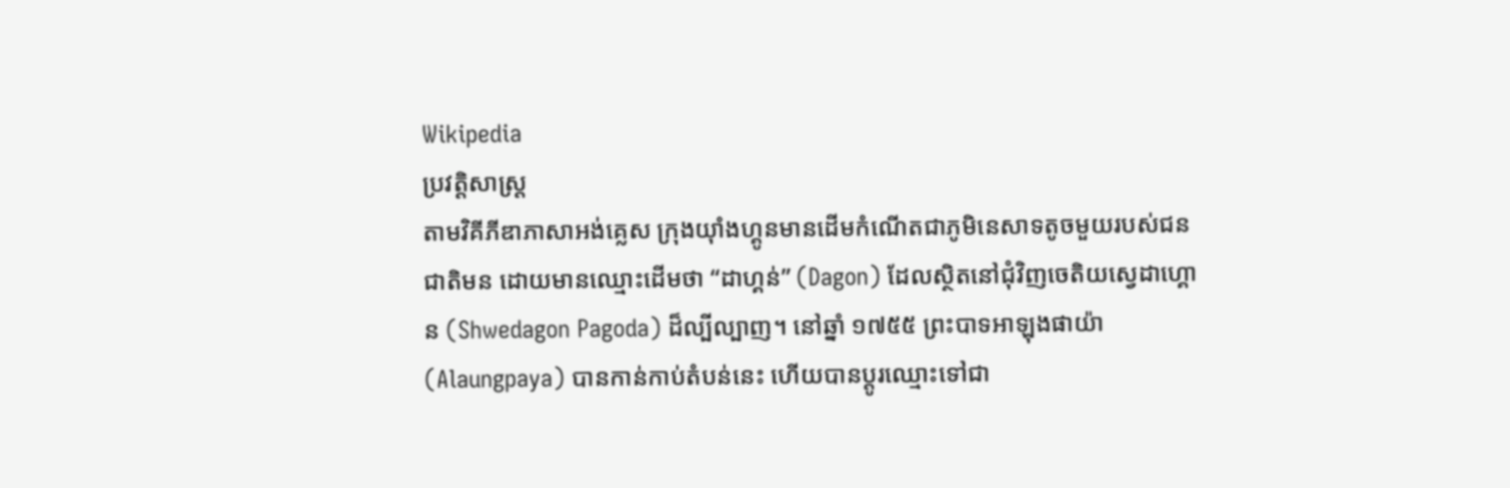Wikipedia
ប្រវត្តិសាស្ត្រ
តាមវិគីភីឌាភាសាអង់គ្លេស ក្រុងយ៉ាំងហ្គូនមានដើមកំណើតជាភូមិនេសាទតូចមួយរបស់ជនជាតិមន ដោយមានឈ្មោះដើមថា “ដាហ្គន់” (Dagon) ដែលស្ថិតនៅជុំវិញចេតិយស្វេដាហ្គោន (Shwedagon Pagoda) ដ៏ល្បីល្បាញ។ នៅឆ្នាំ ១៧៥៥ ព្រះបាទអាឡុងផាយ៉ា (Alaungpaya) បានកាន់កាប់តំបន់នេះ ហើយបានប្តូរឈ្មោះទៅជា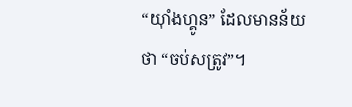“យ៉ាំងហ្គូន” ដែលមានន័យថា “ចប់សត្រូវ”។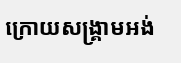ក្រោយសង្គ្រាមអង់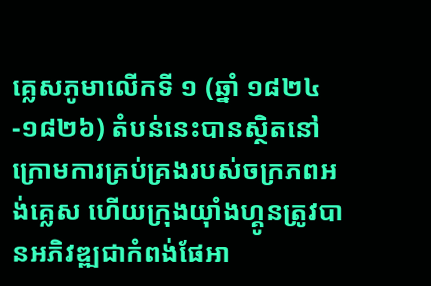គ្លេសភូមាលើកទី ១ (ឆ្នាំ ១៨២៤-១៨២៦) តំបន់នេះបានស្ថិតនៅក្រោមការគ្រប់គ្រងរបស់ចក្រភពអង់គ្លេស ហើយក្រុងយ៉ាំងហ្គូនត្រូវបានអភិវឌ្ឍជាកំពង់ផែអា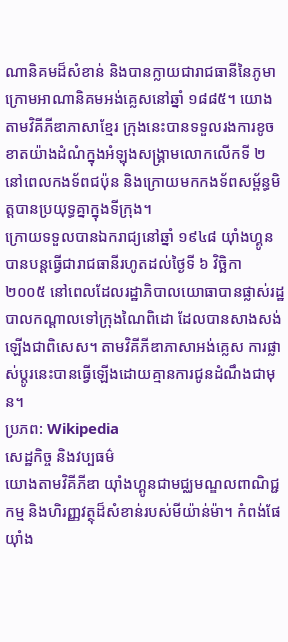ណានិគមដ៏សំខាន់ និងបានក្លាយជារាជធានីនៃភូមាក្រោមអាណានិគមអង់គ្លេសនៅឆ្នាំ ១៨៨៥។ យោងតាមវិគីភីឌាភាសាខ្មែរ ក្រុងនេះបានទទួលរងការខូចខាតយ៉ាងដំណំក្នុងអំឡុងសង្គ្រាមលោកលើកទី ២ នៅពេលកងទ័ពជប៉ុន និងក្រោយមកកងទ័ពសម្ព័ន្ធមិត្តបានប្រយុទ្ធគ្នាក្នុងទីក្រុង។
ក្រោយទទួលបានឯករាជ្យនៅឆ្នាំ ១៩៤៨ យ៉ាំងហ្គូនបានបន្តធ្វើជារាជធានីរហូតដល់ថ្ងៃទី ៦ វិច្ឆិកា ២០០៥ នៅពេលដែលរដ្ឋាភិបាលយោធាបានផ្លាស់រដ្ឋបាលកណ្តាលទៅក្រុងណៃពិដោ ដែលបានសាងសង់ឡើងជាពិសេស។ តាមវិគីភីឌាភាសាអង់គ្លេស ការផ្លាស់ប្តូរនេះបានធ្វើឡើងដោយគ្មានការជូនដំណឹងជាមុន។
ប្រភព: Wikipedia
សេដ្ឋកិច្ច និងវប្បធម៌
យោងតាមវិគីភីឌា យ៉ាំងហ្គូនជាមជ្ឈមណ្ឌលពាណិជ្ជកម្ម និងហិរញ្ញវត្ថុដ៏សំខាន់របស់មីយ៉ាន់ម៉ា។ កំពង់ផែយ៉ាំង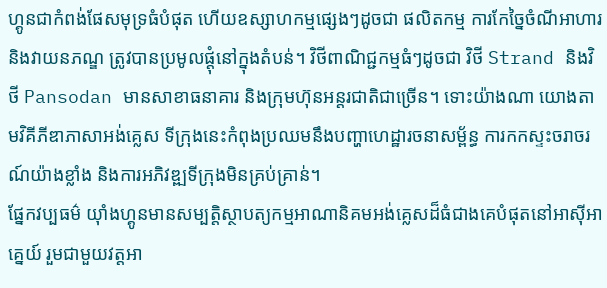ហ្គូនជាកំពង់ផែសមុទ្រធំបំផុត ហើយឧស្សាហកម្មផ្សេងៗដូចជា ផលិតកម្ម ការកែច្នៃចំណីអាហារ និងវាយនភណ្ឌ ត្រូវបានប្រមូលផ្តុំនៅក្នុងតំបន់។ វិថីពាណិជ្ជកម្មធំៗដូចជា វិថី Strand និងវិថី Pansodan មានសាខាធនាគារ និងក្រុមហ៊ុនអន្តរជាតិជាច្រើន។ ទោះយ៉ាងណា យោងតាមវិគីភីឌាភាសាអង់គ្លេស ទីក្រុងនេះកំពុងប្រឈមនឹងបញ្ហាហេដ្ឋារចនាសម្ព័ន្ធ ការកកស្ទះចរាចរណ៍យ៉ាងខ្លាំង និងការអភិវឌ្ឍទីក្រុងមិនគ្រប់គ្រាន់។
ផ្នែកវប្បធម៌ យ៉ាំងហ្គូនមានសម្បត្តិស្ថាបត្យកម្មអាណានិគមអង់គ្លេសដ៏ធំជាងគេបំផុតនៅអាស៊ីអាគ្នេយ៍ រួមជាមួយវត្តអា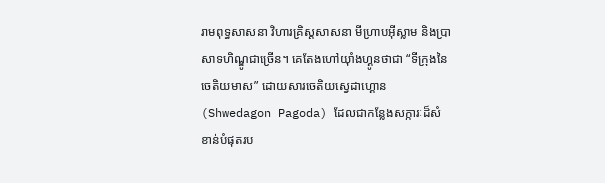រាមពុទ្ធសាសនា វិហារគ្រិស្តសាសនា មីហ្រាបអ៊ីស្លាម និងប្រាសាទហិណ្ឌូជាច្រើន។ គេតែងហៅយ៉ាំងហ្គូនថាជា “ទីក្រុងនៃចេតិយមាស” ដោយសារចេតិយស្វេដាហ្គោន (Shwedagon Pagoda) ដែលជាកន្លែងសក្ការៈដ៏សំខាន់បំផុតរប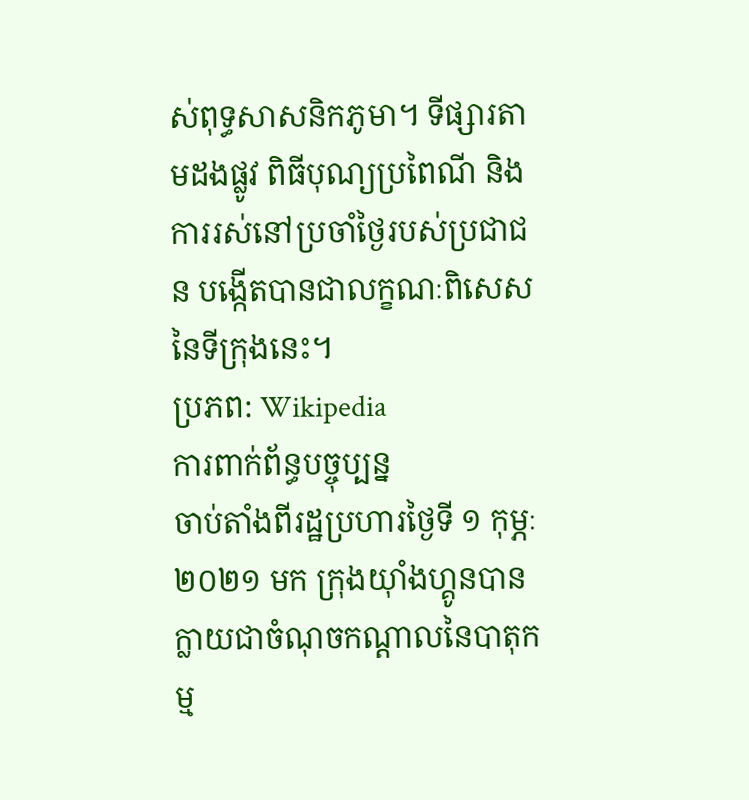ស់ពុទ្ធសាសនិកភូមា។ ទីផ្សារតាមដងផ្លូវ ពិធីបុណ្យប្រពៃណី និងការរស់នៅប្រចាំថ្ងៃរបស់ប្រជាជន បង្កើតបានជាលក្ខណៈពិសេសនៃទីក្រុងនេះ។
ប្រភព: Wikipedia
ការពាក់ព័ន្ធបច្ចុប្បន្ន
ចាប់តាំងពីរដ្ឋប្រហារថ្ងៃទី ១ កុម្ភៈ ២០២១ មក ក្រុងយ៉ាំងហ្គូនបានក្លាយជាចំណុចកណ្តាលនៃបាតុកម្ម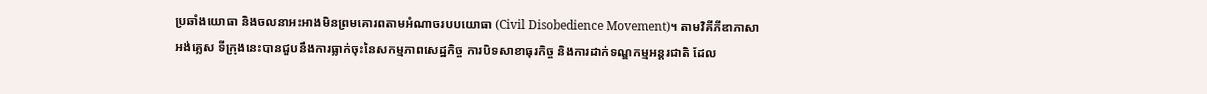ប្រឆាំងយោធា និងចលនាអះអាងមិនព្រមគោរពតាមអំណាចរបបយោធា (Civil Disobedience Movement)។ តាមវិគីភីឌាភាសាអង់គ្លេស ទីក្រុងនេះបានជួបនឹងការធ្លាក់ចុះនៃសកម្មភាពសេដ្ឋកិច្ច ការបិទសាខាធុរកិច្ច និងការដាក់ទណ្ឌកម្មអន្តរជាតិ ដែល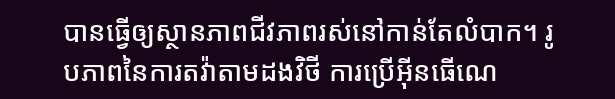បានធ្វើឲ្យស្ថានភាពជីវភាពរស់នៅកាន់តែលំបាក។ រូបភាពនៃការតវ៉ាតាមដងវិថី ការប្រើអ៊ីនធើណេ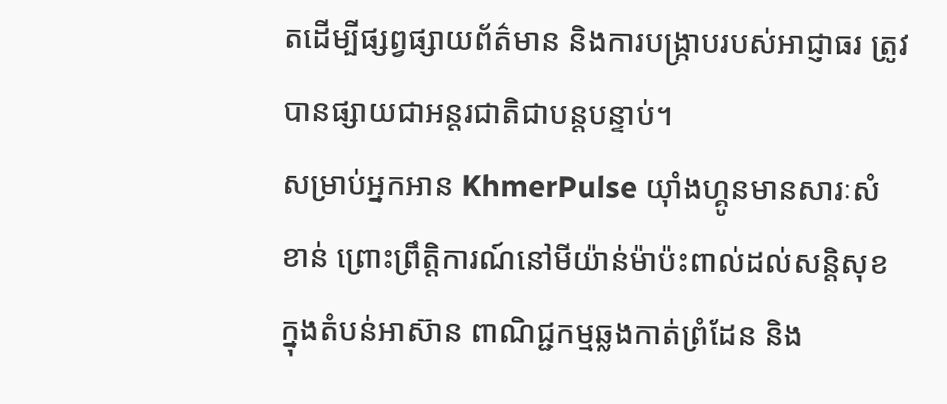តដើម្បីផ្សព្វផ្សាយព័ត៌មាន និងការបង្ក្រាបរបស់អាជ្ញាធរ ត្រូវបានផ្សាយជាអន្តរជាតិជាបន្តបន្ទាប់។
សម្រាប់អ្នកអាន KhmerPulse យ៉ាំងហ្គូនមានសារៈសំខាន់ ព្រោះព្រឹត្តិការណ៍នៅមីយ៉ាន់ម៉ាប៉ះពាល់ដល់សន្តិសុខក្នុងតំបន់អាស៊ាន ពាណិជ្ជកម្មឆ្លងកាត់ព្រំដែន និង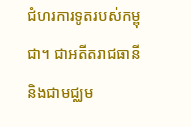ជំហរការទូតរបស់កម្ពុជា។ ជាអតីតរាជធានី និងជាមជ្ឈម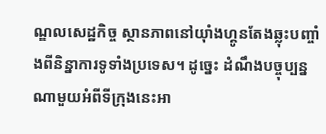ណ្ឌលសេដ្ឋកិច្ច ស្ថានភាពនៅយ៉ាំងហ្គូនតែងឆ្លុះបញ្ចាំងពីនិន្នាការទូទាំងប្រទេស។ ដូច្នេះ ដំណឹងបច្ចុប្បន្នណាមួយអំពីទីក្រុងនេះអា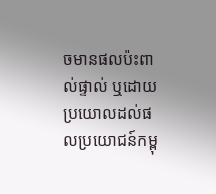ចមានផលប៉ះពាល់ផ្ទាល់ ឬដោយប្រយោលដល់ផលប្រយោជន៍កម្ពុ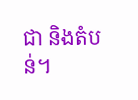ជា និងតំបន់។